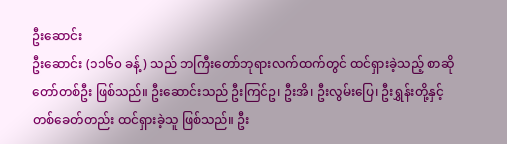ဦးဆောင်း
ဦးဆောင်း (၁၁၆၀ ခန့်) သည် ဘကြီးတော်ဘုရားလက်ထက်တွင် ထင်ရှားခဲ့သည့် စာဆိုတော်တစ်ဦး ဖြစ်သည်။ ဦးဆောင်းသည် ဦးကြင်ဥ၊ ဦးအိ၊ ဦးလွမ်းပြေ၊ ဦးရွှန်းတို့နှင့် တစ်ခေတ်တည်း ထင်ရှားခဲ့သူ ဖြစ်သည်။ ဦး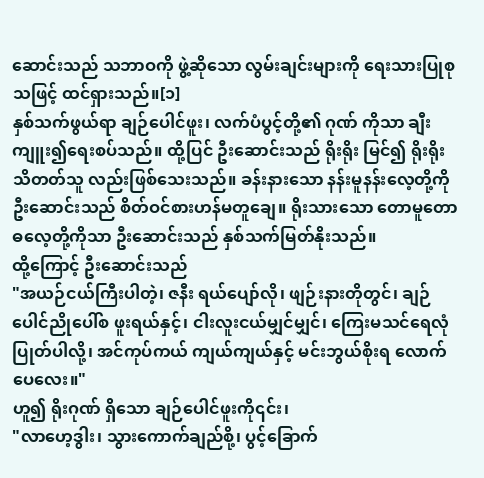ဆောင်းသည် သဘာဝကို ဖွဲ့ဆိုသော လွမ်းချင်းများကို ရေးသားပြုစုသဖြင့် ထင်ရှားသည်။[၁]
နှစ်သက်ဖွယ်ရာ ချဉ်ပေါင်ဖူး၊ လက်ပံပွင့်တို့၏ ဂုဏ် ကိုသာ ချီးကျူး၍ရေးစပ်သည်။ ထို့ပြင် ဦးဆောင်းသည် ရိုးရိုး မြင်၍ ရိုးရိုးသိတတ်သူ လည်းဖြစ်သေးသည်။ ခန်းနားသော နန်းမူနန်းလေ့တို့ကို ဦးဆောင်းသည် စိတ်ဝင်စားဟန်မတူချေ။ ရိုးသားသော တောမူတောဓလေ့တို့ကိုသာ ဦးဆောင်းသည် နှစ်သက်မြတ်နိုးသည်။
ထို့ကြောင့် ဦးဆောင်းသည်
"အယဉ်ငယ်ကြီးပါတဲ့၊ ဇနီး ရယ်ပျော်လို၊ ဖျဉ်းနားတိုတွင်၊ ချဉ်ပေါင်ညိုပေါ်စ ဖူးရယ်နှင့်၊ ငါးလူးငယ်မျှင်မျှင်၊ ကြေးမသင်ရေလုံပြုတ်ပါလို့၊ အင်ကုပ်ကယ် ကျယ်ကျယ်နှင့် မင်းဘွယ်စိုးရ လောက်ပေလေး။"
ဟူ၍ ရိုးဂုဏ် ရှိသော ချဉ်ပေါင်ဖူးကို၎င်း၊
"လာဟေ့ဒွါး၊ သွားကောက်ချည်စို့၊ ပွင့်ခြောက်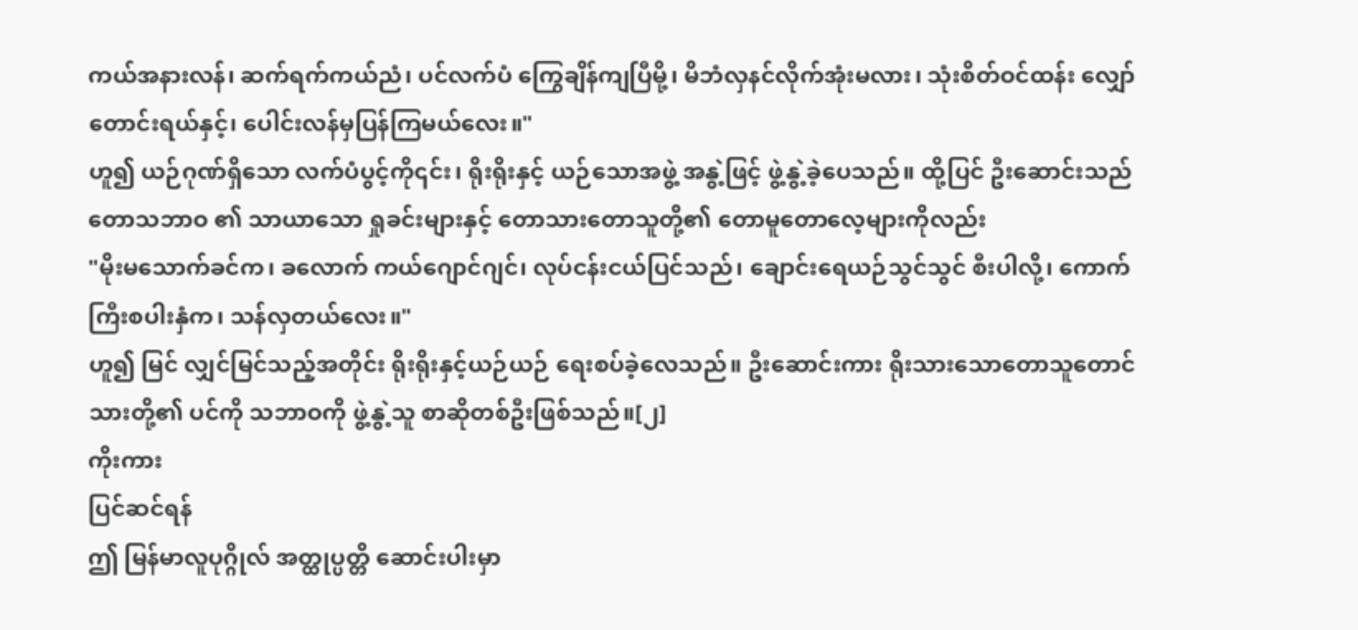ကယ်အနားလန်၊ ဆက်ရက်ကယ်ညံ၊ ပင်လက်ပံ ကြွေချိန်ကျပြီမို့၊ မိဘံလှနင်လိုက်အုံးမလား၊ သုံးစိတ်ဝင်ထန်း လျှော်တောင်းရယ်နှင့်၊ ပေါင်းလန်မှပြန်ကြမယ်လေး။"
ဟူ၍ ယဉ်ဂုဏ်ရှိသော လက်ပံပွင့်ကို၎င်း၊ ရိုးရိုးနှင့် ယဉ်သောအဖွဲ့ အနွဲ့ဖြင့် ဖွဲ့နွဲ့ခဲ့ပေသည်။ ထို့ပြင် ဦးဆောင်းသည် တောသဘာဝ ၏ သာယာသော ရှုခင်းများနှင့် တောသားတောသူတို့၏ တောမူတောလေ့များကိုလည်း
"မိုးမသောက်ခင်က၊ ခလောက် ကယ်ဂျောင်ဂျင်၊ လုပ်ငန်းငယ်ပြင်သည်၊ ချောင်းရေယဉ်သွင်သွင် စီးပါလို့၊ ကောက်ကြီးစပါးနှံက၊ သန်လှတယ်လေး။"
ဟူ၍ မြင် လျှင်မြင်သည့်အတိုင်း ရိုးရိုးနှင့်ယဉ်ယဉ် ရေးစပ်ခဲ့လေသည်။ ဦးဆောင်းကား ရိုးသားသောတောသူတောင်သားတို့၏ ပင်ကို သဘာဝကို ဖွဲ့နွဲ့သူ စာဆိုတစ်ဦးဖြစ်သည်။[၂]
ကိုးကား
ပြင်ဆင်ရန်
ဤ မြန်မာလူပုဂ္ဂိုလ် အတ္ထုပ္ပတ္တိ ဆောင်းပါးမှာ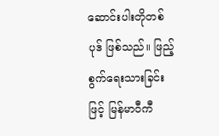ဆောင်းပါးတိုတစ်ပုဒ် ဖြစ်သည်။ ဖြည့်စွက်ရေးသားခြင်းဖြင့် မြန်မာဝီကီ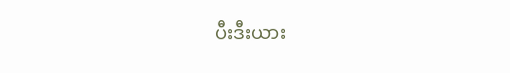ပီးဒီးယား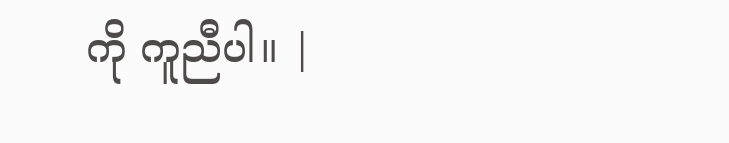ကို ကူညီပါ။ |